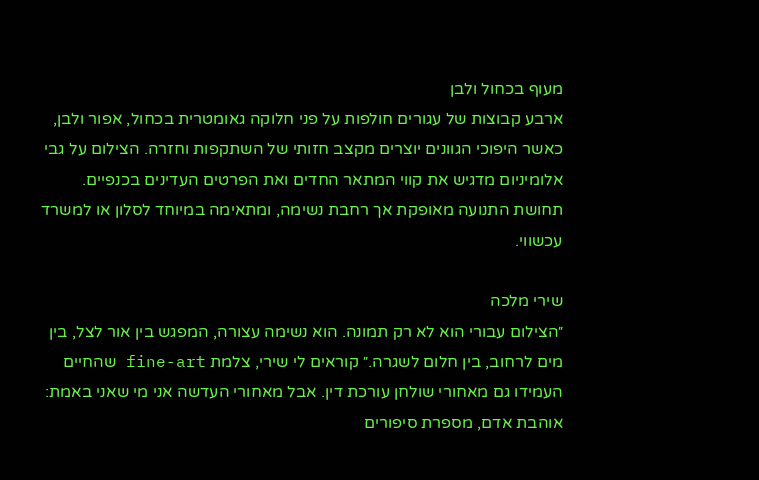מעוף בכחול ולבן
ארבע קבוצות של עגורים חולפות על פני חלוקה גאומטרית בכחול, אפור ולבן, כאשר היפוכי הגוונים יוצרים מקצב חזותי של השתקפות וחזרה. הצילום על גבי אלומיניום מדגיש את קווי המתאר החדים ואת הפרטים העדינים בכנפיים. תחושת התנועה מאופקת אך רחבת נשימה, ומתאימה במיוחד לסלון או למשרד עכשווי.

שירי מלכה
״הצילום עבורי הוא לא רק תמונה. הוא נשימה עצורה, המפגש בין אור לצל, בין מים לרחוב, בין חלום לשגרה.״ קוראים לי שירי, צלמת fine-art שהחיים העמידו גם מאחורי שולחן עורכת דין. אבל מאחורי העדשה אני מי שאני באמת: אוהבת אדם, מספרת סיפורים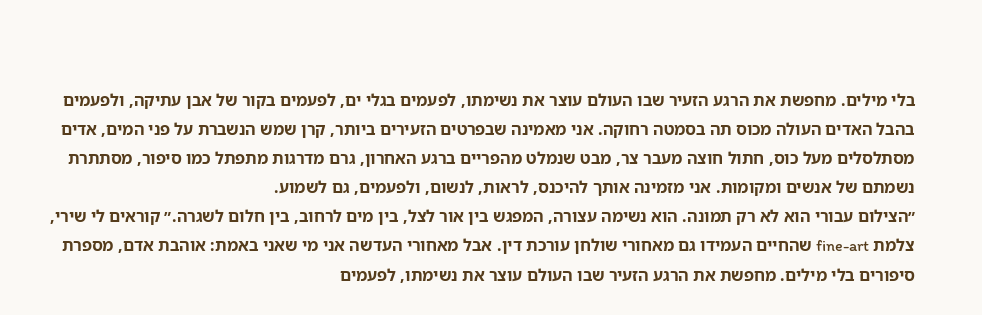בלי מילים. מחפשת את הרגע הזעיר שבו העולם עוצר את נשימתו, לפעמים בגלי ים, לפעמים בקור של אבן עתיקה, ולפעמים בהבל האדים העולה מכוס תה בסמטה רחוקה. אני מאמינה שבפרטים הזעירים ביותר, קרן שמש הנשברת על פני המים, אדים מסתלסלים מעל כוס, חתול חוצה מעבר צר, מבט שנמלט מהפריים ברגע האחרון, גרם מדרגות מתפתל כמו סיפור, מסתתרת נשמתם של אנשים ומקומות. אני מזמינה אותך להיכנס, לראות, לנשום, ולפעמים, גם לשמוע.
״הצילום עבורי הוא לא רק תמונה. הוא נשימה עצורה, המפגש בין אור לצל, בין מים לרחוב, בין חלום לשגרה.״ קוראים לי שירי, צלמת fine-art שהחיים העמידו גם מאחורי שולחן עורכת דין. אבל מאחורי העדשה אני מי שאני באמת: אוהבת אדם, מספרת סיפורים בלי מילים. מחפשת את הרגע הזעיר שבו העולם עוצר את נשימתו, לפעמים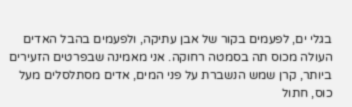בגלי ים, לפעמים בקור של אבן עתיקה, ולפעמים בהבל האדים העולה מכוס תה בסמטה רחוקה. אני מאמינה שבפרטים הזעירים ביותר, קרן שמש הנשברת על פני המים, אדים מסתלסלים מעל כוס, חתול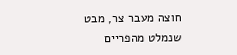חוצה מעבר צר, מבט שנמלט מהפריים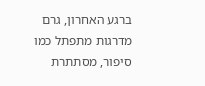ברגע האחרון, גרם מדרגות מתפתל כמו סיפור, מסתתרת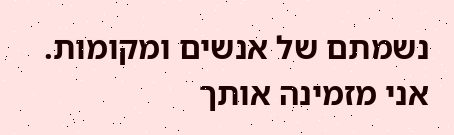נשמתם של אנשים ומקומות. אני מזמינה אותך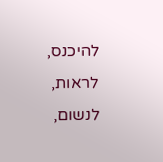להיכנס, לראות, לנשום,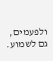ולפעמים, גם לשמוע.